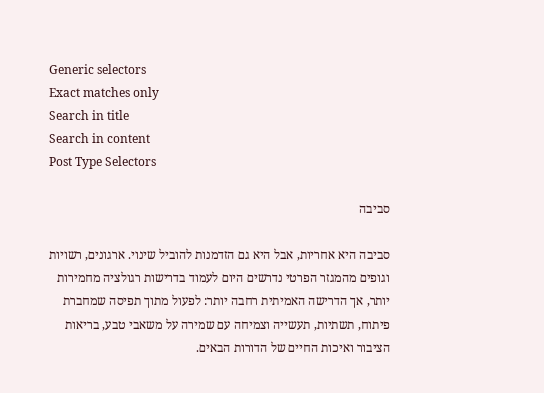Generic selectors
Exact matches only
Search in title
Search in content
Post Type Selectors

סביבה

סביבה היא אחריות, אבל היא גם הזדמנות להוביל שינוי. ארגונים, רשויות וגופים מהמגזר הפרטי נדרשים היום לעמוד בדרישות רגולציה מחמירות יותר, אך הדרישה האמיתית רחבה יותר: לפעול מתוך תפיסה שמחברת פיתוח, תשתיות, תעשייה וצמיחה עם שמירה על משאבי טבע, בריאות הציבור ואיכות החיים של הדורות הבאים.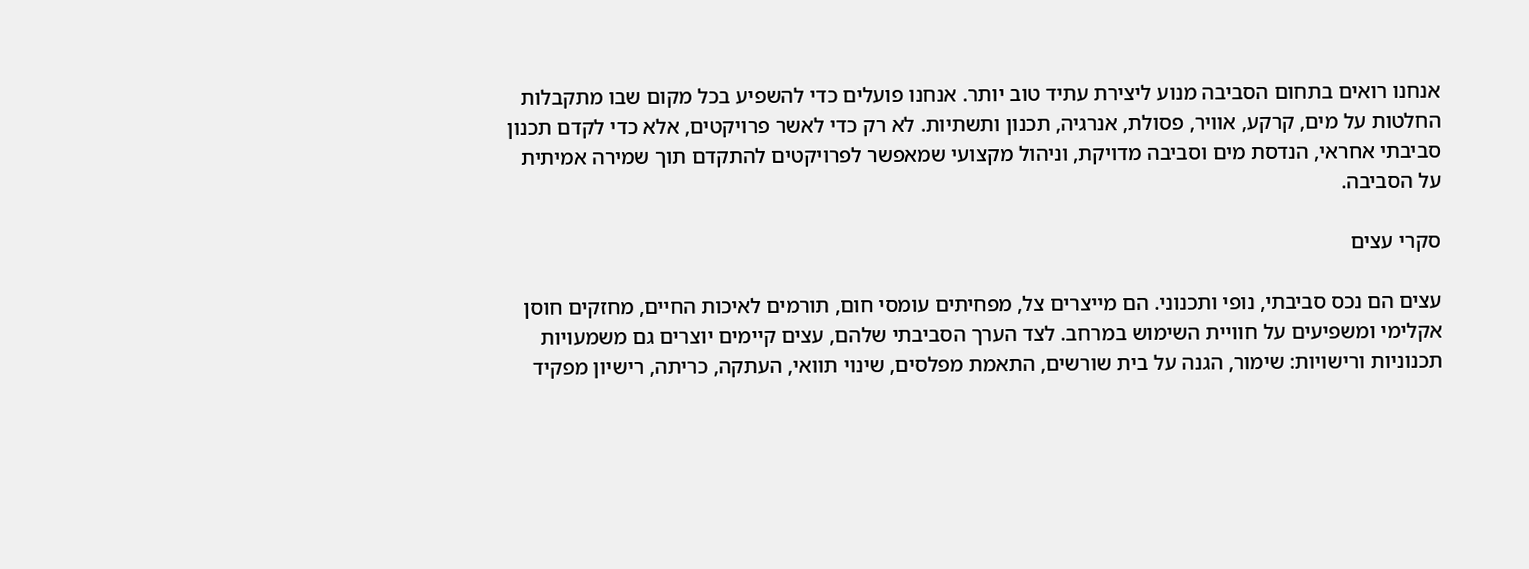אנחנו רואים בתחום הסביבה מנוע ליצירת עתיד טוב יותר. אנחנו פועלים כדי להשפיע בכל מקום שבו מתקבלות החלטות על מים, קרקע, אוויר, פסולת, אנרגיה, תכנון ותשתיות. לא רק כדי לאשר פרויקטים, אלא כדי לקדם תכנון סביבתי אחראי, הנדסת מים וסביבה מדויקת, וניהול מקצועי שמאפשר לפרויקטים להתקדם תוך שמירה אמיתית על הסביבה.

סקרי עצים

עצים הם נכס סביבתי, נופי ותכנוני. הם מייצרים צל, מפחיתים עומסי חום, תורמים לאיכות החיים, מחזקים חוסן אקלימי ומשפיעים על חוויית השימוש במרחב. לצד הערך הסביבתי שלהם, עצים קיימים יוצרים גם משמעויות תכנוניות ורישויות: שימור, הגנה על בית שורשים, התאמת מפלסים, שינוי תוואי, העתקה, כריתה, רישיון מפקיד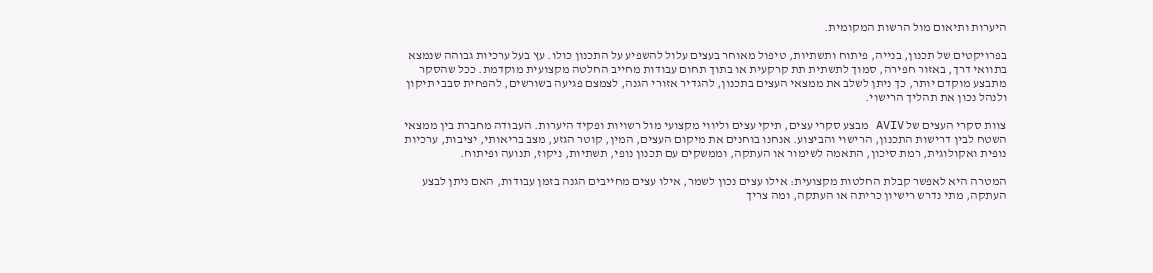היערות ותיאום מול הרשות המקומית.

בפרויקטים של תכנון, בנייה, פיתוח ותשתיות, טיפול מאוחר בעצים עלול להשפיע על התכנון כולו. עץ בעל ערכיות גבוהה שנמצא בתוואי דרך, באזור חפירה, סמוך לתשתית תת קרקעית או בתוך תחום עבודות מחייב החלטה מקצועית מוקדמת. ככל שהסקר מתבצע מוקדם יותר, כך ניתן לשלב את ממצאי העצים בתכנון, להגדיר אזורי הגנה, לצמצם פגיעה בשורשים, להפחית סבבי תיקון ולנהל נכון את תהליך הרישוי.

צוות סקרי העצים של AVIV מבצע סקרי עצים, תיקי עצים וליווי מקצועי מול רשויות ופקיד היערות. העבודה מחברת בין ממצאי השטח לבין דרישות התכנון, הרישוי והביצוע. אנחנו בוחנים את מיקום העצים, המין, קוטר הגזע, מצב בריאותי, יציבות, ערכיות נופית ואקולוגית, רמת סיכון, התאמה לשימור או העתקה, וממשקים עם תכנון נופי, תשתיות, ניקוז, תנועה ופיתוח.

המטרה היא לאפשר קבלת החלטות מקצועית: אילו עצים נכון לשמר, אילו עצים מחייבים הגנה בזמן עבודות, האם ניתן לבצע העתקה, מתי נדרש רישיון כריתה או העתקה, ומה צריך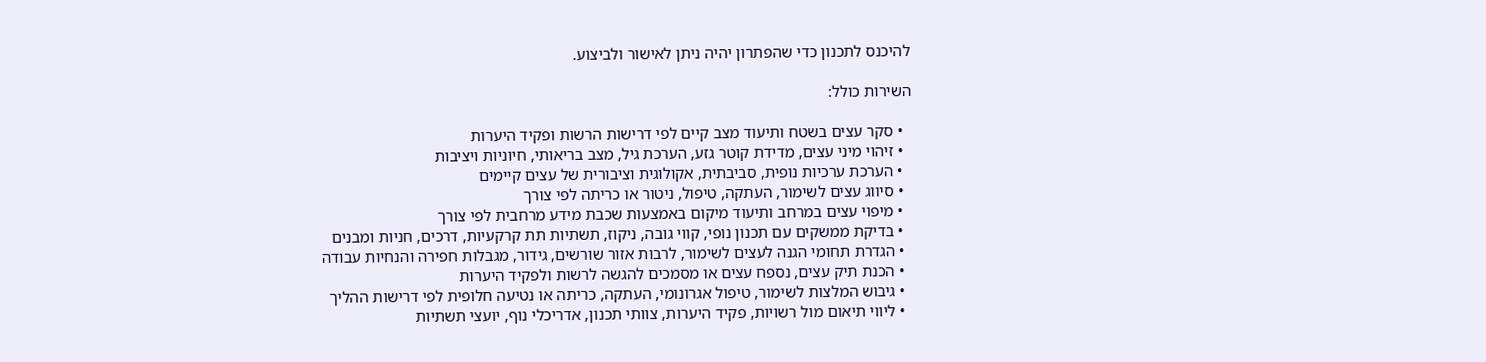להיכנס לתכנון כדי שהפתרון יהיה ניתן לאישור ולביצוע.

השירות כולל:

  • סקר עצים בשטח ותיעוד מצב קיים לפי דרישות הרשות ופקיד היערות
  • זיהוי מיני עצים, מדידת קוטר גזע, הערכת גיל, מצב בריאותי, חיוניות ויציבות
  • הערכת ערכיות נופית, סביבתית, אקולוגית וציבורית של עצים קיימים
  • סיווג עצים לשימור, העתקה, טיפול, ניטור או כריתה לפי צורך
  • מיפוי עצים במרחב ותיעוד מיקום באמצעות שכבת מידע מרחבית לפי צורך
  • בדיקת ממשקים עם תכנון נופי, קווי גובה, ניקוז, תשתיות תת קרקעיות, דרכים, חניות ומבנים
  • הגדרת תחומי הגנה לעצים לשימור, לרבות אזור שורשים, גידור, מגבלות חפירה והנחיות עבודה
  • הכנת תיק עצים, נספח עצים או מסמכים להגשה לרשות ולפקיד היערות
  • גיבוש המלצות לשימור, טיפול אגרונומי, העתקה, כריתה או נטיעה חלופית לפי דרישות ההליך
  • ליווי תיאום מול רשויות, פקיד היערות, צוותי תכנון, אדריכלי נוף, יועצי תשתיות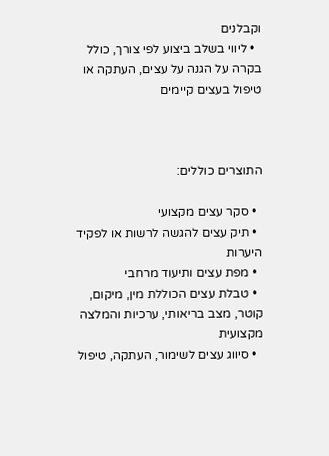וקבלנים
  • ליווי בשלב ביצוע לפי צורך, כולל בקרה על הגנה על עצים, העתקה או טיפול בעצים קיימים



התוצרים כוללים:

  • סקר עצים מקצועי
  • תיק עצים להגשה לרשות או לפקיד היערות
  • מפת עצים ותיעוד מרחבי
  • טבלת עצים הכוללת מין, מיקום, קוטר, מצב בריאותי, ערכיות והמלצה מקצועית
  • סיווג עצים לשימור, העתקה, טיפול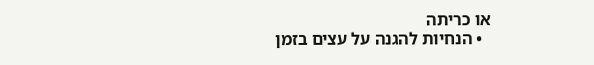או כריתה
  • הנחיות להגנה על עצים בזמן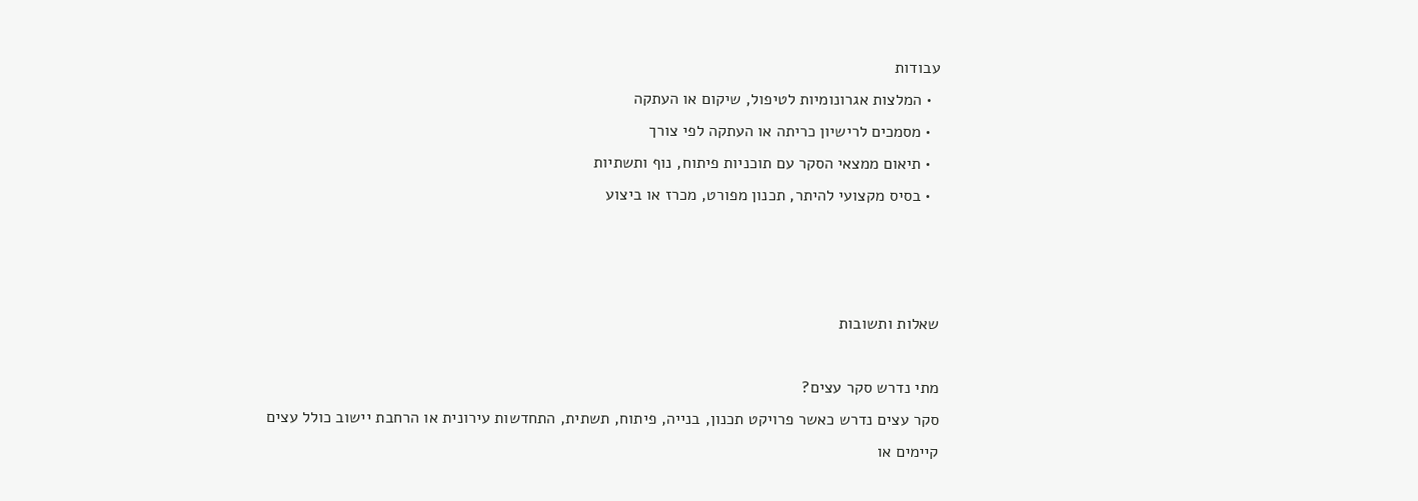עבודות
  • המלצות אגרונומיות לטיפול, שיקום או העתקה
  • מסמכים לרישיון כריתה או העתקה לפי צורך
  • תיאום ממצאי הסקר עם תוכניות פיתוח, נוף ותשתיות
  • בסיס מקצועי להיתר, תכנון מפורט, מכרז או ביצוע



שאלות ותשובות

מתי נדרש סקר עצים?
סקר עצים נדרש כאשר פרויקט תכנון, בנייה, פיתוח, תשתית, התחדשות עירונית או הרחבת יישוב כולל עצים קיימים או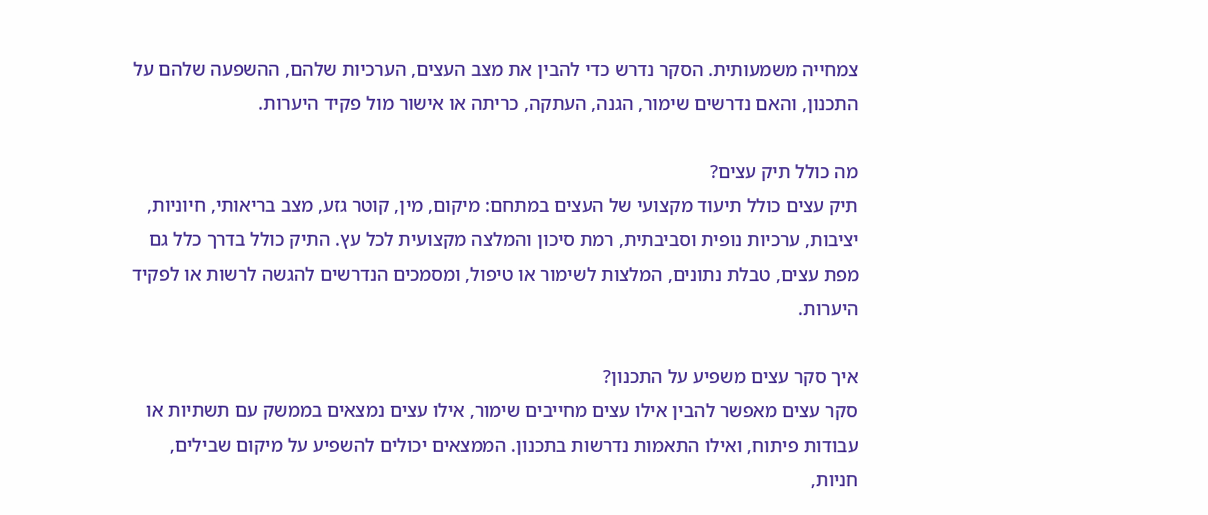צמחייה משמעותית. הסקר נדרש כדי להבין את מצב העצים, הערכיות שלהם, ההשפעה שלהם על התכנון, והאם נדרשים שימור, הגנה, העתקה, כריתה או אישור מול פקיד היערות.

מה כולל תיק עצים?
תיק עצים כולל תיעוד מקצועי של העצים במתחם: מיקום, מין, קוטר גזע, מצב בריאותי, חיוניות, יציבות, ערכיות נופית וסביבתית, רמת סיכון והמלצה מקצועית לכל עץ. התיק כולל בדרך כלל גם מפת עצים, טבלת נתונים, המלצות לשימור או טיפול, ומסמכים הנדרשים להגשה לרשות או לפקיד היערות.

איך סקר עצים משפיע על התכנון?
סקר עצים מאפשר להבין אילו עצים מחייבים שימור, אילו עצים נמצאים בממשק עם תשתיות או עבודות פיתוח, ואילו התאמות נדרשות בתכנון. הממצאים יכולים להשפיע על מיקום שבילים, חניות,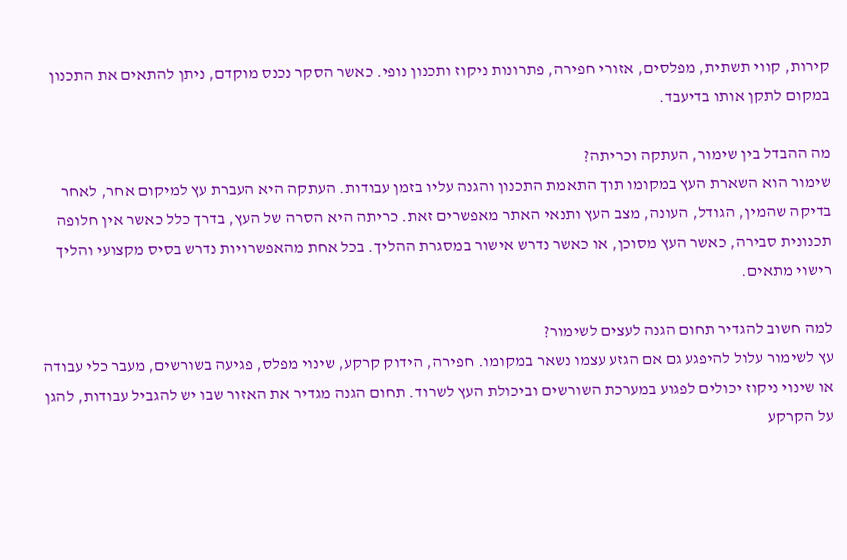קירות, קווי תשתית, מפלסים, אזורי חפירה, פתרונות ניקוז ותכנון נופי. כאשר הסקר נכנס מוקדם, ניתן להתאים את התכנון במקום לתקן אותו בדיעבד.

מה ההבדל בין שימור, העתקה וכריתה?
שימור הוא השארת העץ במקומו תוך התאמת התכנון והגנה עליו בזמן עבודות. העתקה היא העברת עץ למיקום אחר, לאחר בדיקה שהמין, הגודל, העונה, מצב העץ ותנאי האתר מאפשרים זאת. כריתה היא הסרה של העץ, בדרך כלל כאשר אין חלופה תכנונית סבירה, כאשר העץ מסוכן, או כאשר נדרש אישור במסגרת ההליך. בכל אחת מהאפשרויות נדרש בסיס מקצועי והליך רישוי מתאים.

למה חשוב להגדיר תחום הגנה לעצים לשימור?
עץ לשימור עלול להיפגע גם אם הגזע עצמו נשאר במקומו. חפירה, הידוק קרקע, שינוי מפלס, פגיעה בשורשים, מעבר כלי עבודה או שינוי ניקוז יכולים לפגוע במערכת השורשים וביכולת העץ לשרוד. תחום הגנה מגדיר את האזור שבו יש להגביל עבודות, להגן על הקרקע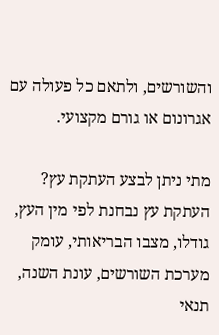והשורשים, ולתאם כל פעולה עם אגרונום או גורם מקצועי.

מתי ניתן לבצע העתקת עץ?
העתקת עץ נבחנת לפי מין העץ, גודלו, מצבו הבריאותי, עומק מערכת השורשים, עונת השנה, תנאי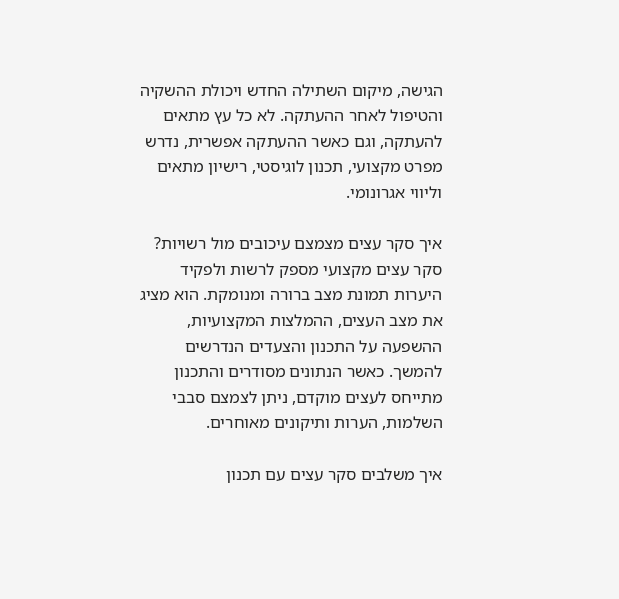הגישה, מיקום השתילה החדש ויכולת ההשקיה והטיפול לאחר ההעתקה. לא כל עץ מתאים להעתקה, וגם כאשר ההעתקה אפשרית, נדרש מפרט מקצועי, תכנון לוגיסטי, רישיון מתאים וליווי אגרונומי.

איך סקר עצים מצמצם עיכובים מול רשויות?
סקר עצים מקצועי מספק לרשות ולפקיד היערות תמונת מצב ברורה ומנומקת. הוא מציג את מצב העצים, ההמלצות המקצועיות, ההשפעה על התכנון והצעדים הנדרשים להמשך. כאשר הנתונים מסודרים והתכנון מתייחס לעצים מוקדם, ניתן לצמצם סבבי השלמות, הערות ותיקונים מאוחרים.

איך משלבים סקר עצים עם תכנון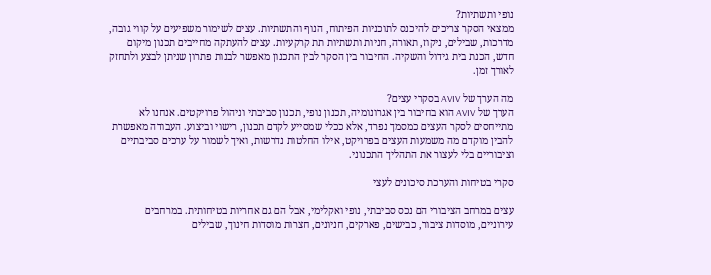נופי ותשתיות?
ממצאי הסקר צריכים להיכנס לתוכניות הפיתוח, הנוף והתשתיות. עצים לשימור משפיעים על קווי גובה, מדרכות, שבילים, ניקוז, תאורה, חניות ותשתיות תת קרקעיות. עצים להעתקה מחייבים תכנון מיקום חדש, הכנת בית גידול והשקיה. החיבור בין הסקר לבין התכנון מאפשר לבנות פתרון שניתן לבצע ולתחזק לאורך זמן.

מה הערך של AVIV בסקרי עצים?
הערך של AVIV הוא בחיבור בין אגרונומיה, תכנון נופי, תכנון סביבתי וניהול פרויקטים. אנחנו לא מתייחסים לסקר העצים כמסמך נפרד, אלא ככלי שמסייע לקדם תכנון, רישוי וביצוע. העבודה מאפשרת להבין מוקדם מה משמעות העצים בפרויקט, אילו החלטות נדרשות, ואיך לשמור על ערכים סביבתיים וציבוריים בלי לעצור את התהליך התכנוני.

סקרי בטיחות והערכת סיכונים לעצי

עצים במרחב הציבורי הם נכס סביבתי, נופי ואקלימי, אבל הם גם אחריות בטיחותית. במרחבים עירוניים, מוסדות ציבור, כבישים, פארקים, חניונים, חצרות מוסדות חינוך, שבילים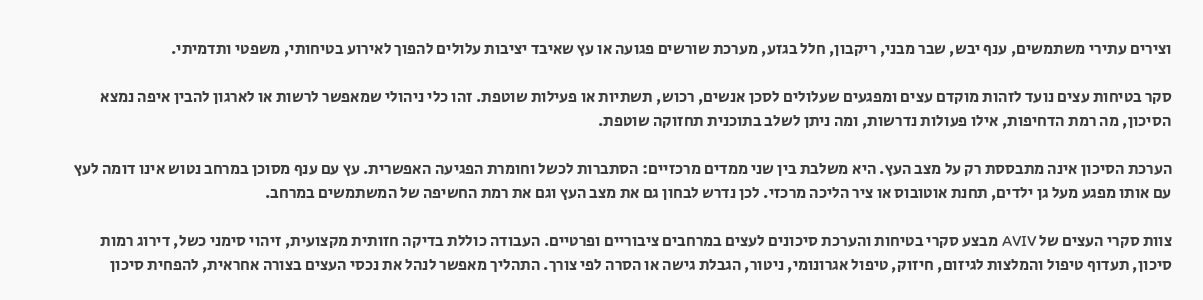וצירים עתירי משתמשים, ענף יבש, שבר מבני, ריקבון, חלל בגזע, מערכת שורשים פגועה או עץ שאיבד יציבות עלולים להפוך לאירוע בטיחותי, משפטי ותדמיתי.

סקר בטיחות עצים נועד לזהות מוקדם עצים ומפגעים שעלולים לסכן אנשים, רכוש, תשתיות או פעילות שוטפת. זהו כלי ניהולי שמאפשר לרשות או לארגון להבין איפה נמצא הסיכון, מה רמת הדחיפות, אילו פעולות נדרשות, ומה ניתן לשלב בתוכנית תחזוקה שוטפת.

הערכת הסיכון אינה מתבססת רק על מצב העץ. היא משלבת בין שני ממדים מרכזיים: הסתברות לכשל וחומרת הפגיעה האפשרית. עץ עם ענף מסוכן במרחב נטוש אינו דומה לעץ עם אותו מפגע מעל גן ילדים, תחנת אוטובוס או ציר הליכה מרכזי. לכן נדרש לבחון גם את מצב העץ וגם את רמת החשיפה של המשתמשים במרחב.

צוות סקרי העצים של AVIV מבצע סקרי בטיחות והערכת סיכונים לעצים במרחבים ציבוריים ופרטיים. העבודה כוללת בדיקה חזותית מקצועית, זיהוי סימני כשל, דירוג רמות סיכון, תעדוף טיפול והמלצות לגיזום, חיזוק, טיפול אגרונומי, ניטור, הגבלת גישה או הסרה לפי צורך. התהליך מאפשר לנהל את נכסי העצים בצורה אחראית, להפחית סיכון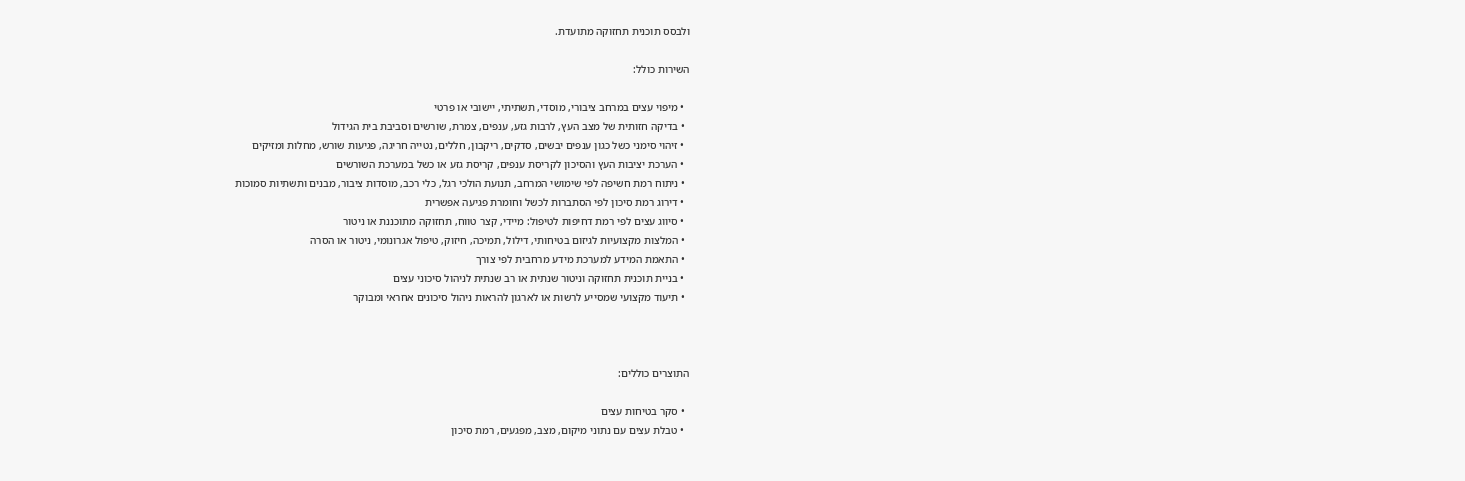ולבסס תוכנית תחזוקה מתועדת.

השירות כולל:

  • מיפוי עצים במרחב ציבורי, מוסדי, תשתיתי, יישובי או פרטי
  • בדיקה חזותית של מצב העץ, לרבות גזע, ענפים, צמרת, שורשים וסביבת בית הגידול
  • זיהוי סימני כשל כגון ענפים יבשים, סדקים, ריקבון, חללים, נטייה חריגה, פגיעות שורש, מחלות ומזיקים
  • הערכת יציבות העץ והסיכון לקריסת ענפים, קריסת גזע או כשל במערכת השורשים
  • ניתוח רמת חשיפה לפי שימושי המרחב, תנועת הולכי רגל, כלי רכב, מוסדות ציבור, מבנים ותשתיות סמוכות
  • דירוג רמת סיכון לפי הסתברות לכשל וחומרת פגיעה אפשרית
  • סיווג עצים לפי רמת דחיפות לטיפול: מיידי, קצר טווח, תחזוקה מתוכננת או ניטור
  • המלצות מקצועיות לגיזום בטיחותי, דילול, תמיכה, חיזוק, טיפול אגרונומי, ניטור או הסרה
  • התאמת המידע למערכת מידע מרחבית לפי צורך
  • בניית תוכנית תחזוקה וניטור שנתית או רב שנתית לניהול סיכוני עצים
  • תיעוד מקצועי שמסייע לרשות או לארגון להראות ניהול סיכונים אחראי ומבוקר



התוצרים כוללים:

  • סקר בטיחות עצים
  • טבלת עצים עם נתוני מיקום, מצב, מפגעים, רמת סיכון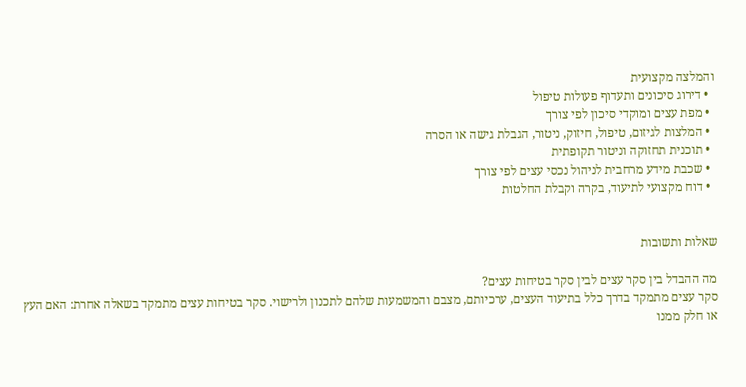והמלצה מקצועית
  • דירוג סיכונים ותעדוף פעולות טיפול
  • מפת עצים ומוקדי סיכון לפי צורך
  • המלצות לגיזום, טיפול, חיזוק, ניטור, הגבלת גישה או הסרה
  • תוכנית תחזוקה וניטור תקופתית
  • שכבת מידע מרחבית לניהול נכסי עצים לפי צורך
  • דוח מקצועי לתיעוד, בקרה וקבלת החלטות


שאלות ותשובות

מה ההבדל בין סקר עצים לבין סקר בטיחות עצים?
סקר עצים מתמקד בדרך כלל בתיעוד העצים, ערכיותם, מצבם והמשמעות שלהם לתכנון ולרישוי. סקר בטיחות עצים מתמקד בשאלה אחרת: האם העץ או חלק ממנו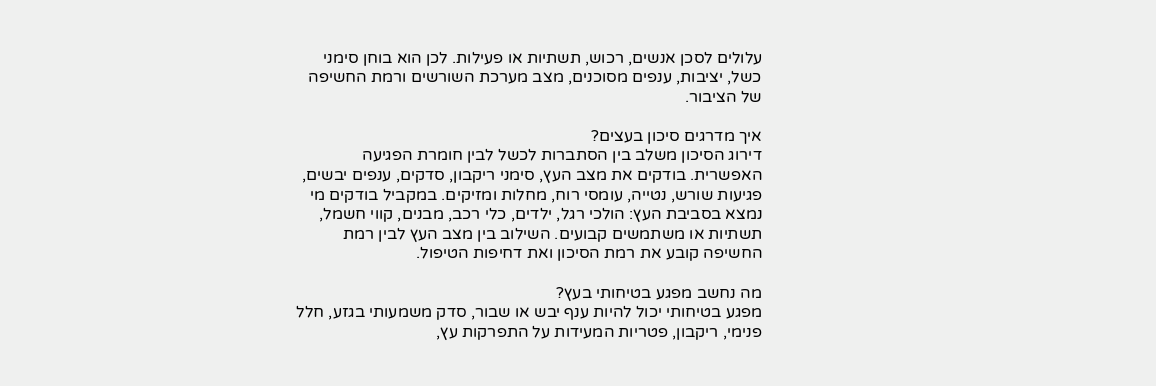עלולים לסכן אנשים, רכוש, תשתיות או פעילות. לכן הוא בוחן סימני כשל, יציבות, ענפים מסוכנים, מצב מערכת השורשים ורמת החשיפה של הציבור.

איך מדרגים סיכון בעצים?
דירוג הסיכון משלב בין הסתברות לכשל לבין חומרת הפגיעה האפשרית. בודקים את מצב העץ, סימני ריקבון, סדקים, ענפים יבשים, פגיעות שורש, נטייה, עומסי רוח, מחלות ומזיקים. במקביל בודקים מי נמצא בסביבת העץ: הולכי רגל, ילדים, כלי רכב, מבנים, קווי חשמל, תשתיות או משתמשים קבועים. השילוב בין מצב העץ לבין רמת החשיפה קובע את רמת הסיכון ואת דחיפות הטיפול.

מה נחשב מפגע בטיחותי בעץ?
מפגע בטיחותי יכול להיות ענף יבש או שבור, סדק משמעותי בגזע, חלל פנימי, ריקבון, פטריות המעידות על התפרקות עץ,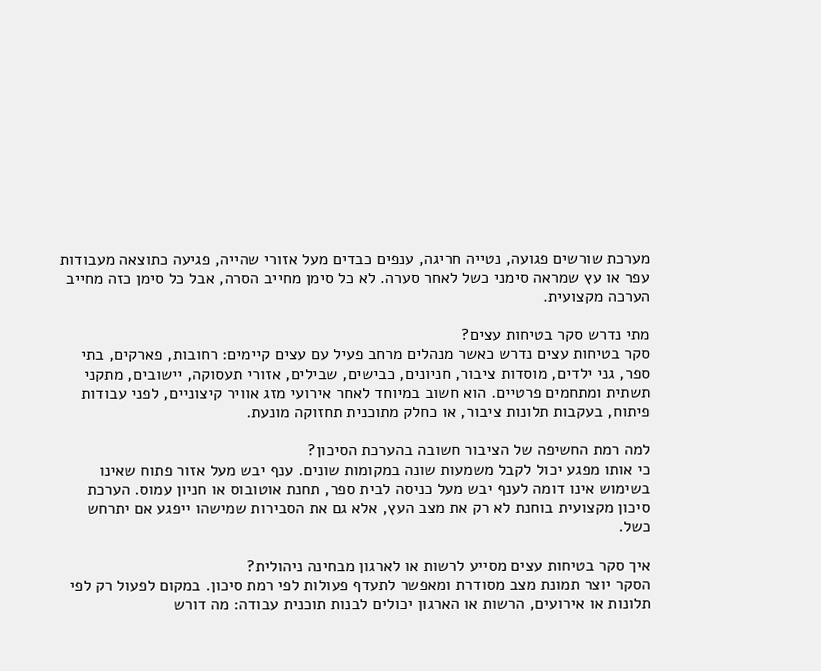מערכת שורשים פגועה, נטייה חריגה, ענפים כבדים מעל אזורי שהייה, פגיעה כתוצאה מעבודות עפר או עץ שמראה סימני כשל לאחר סערה. לא כל סימן מחייב הסרה, אבל כל סימן כזה מחייב הערכה מקצועית.

מתי נדרש סקר בטיחות עצים?
סקר בטיחות עצים נדרש כאשר מנהלים מרחב פעיל עם עצים קיימים: רחובות, פארקים, בתי ספר, גני ילדים, מוסדות ציבור, חניונים, כבישים, שבילים, אזורי תעסוקה, יישובים, מתקני תשתית ומתחמים פרטיים. הוא חשוב במיוחד לאחר אירועי מזג אוויר קיצוניים, לפני עבודות פיתוח, בעקבות תלונות ציבור, או כחלק מתוכנית תחזוקה מונעת.

למה רמת החשיפה של הציבור חשובה בהערכת הסיכון?
כי אותו מפגע יכול לקבל משמעות שונה במקומות שונים. ענף יבש מעל אזור פתוח שאינו בשימוש אינו דומה לענף יבש מעל כניסה לבית ספר, תחנת אוטובוס או חניון עמוס. הערכת סיכון מקצועית בוחנת לא רק את מצב העץ, אלא גם את הסבירות שמישהו ייפגע אם יתרחש כשל.

איך סקר בטיחות עצים מסייע לרשות או לארגון מבחינה ניהולית?
הסקר יוצר תמונת מצב מסודרת ומאפשר לתעדף פעולות לפי רמת סיכון. במקום לפעול רק לפי תלונות או אירועים, הרשות או הארגון יכולים לבנות תוכנית עבודה: מה דורש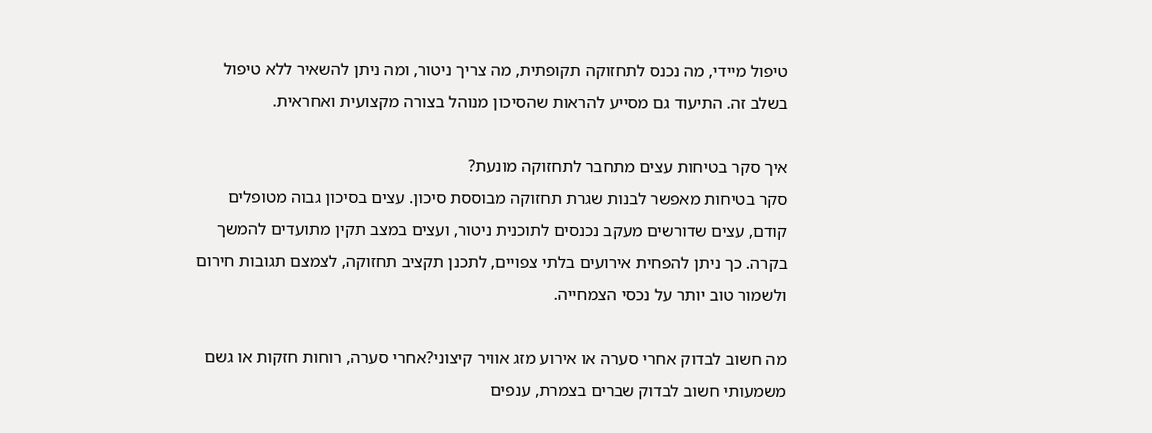טיפול מיידי, מה נכנס לתחזוקה תקופתית, מה צריך ניטור, ומה ניתן להשאיר ללא טיפול בשלב זה. התיעוד גם מסייע להראות שהסיכון מנוהל בצורה מקצועית ואחראית.

איך סקר בטיחות עצים מתחבר לתחזוקה מונעת?
סקר בטיחות מאפשר לבנות שגרת תחזוקה מבוססת סיכון. עצים בסיכון גבוה מטופלים קודם, עצים שדורשים מעקב נכנסים לתוכנית ניטור, ועצים במצב תקין מתועדים להמשך בקרה. כך ניתן להפחית אירועים בלתי צפויים, לתכנן תקציב תחזוקה, לצמצם תגובות חירום ולשמור טוב יותר על נכסי הצמחייה.

מה חשוב לבדוק אחרי סערה או אירוע מזג אוויר קיצוני?אחרי סערה, רוחות חזקות או גשם משמעותי חשוב לבדוק שברים בצמרת, ענפים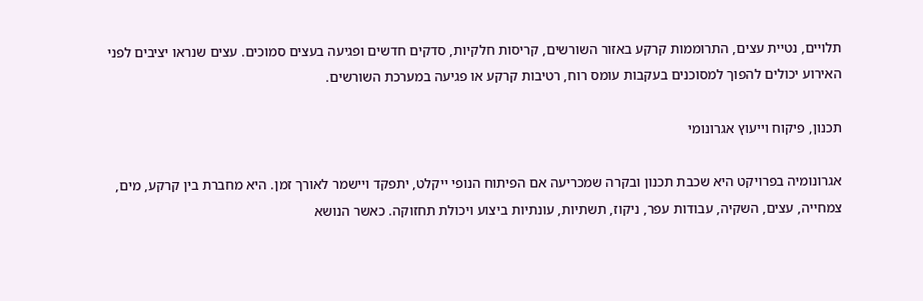תלויים, נטיית עצים, התרוממות קרקע באזור השורשים, קריסות חלקיות, סדקים חדשים ופגיעה בעצים סמוכים. עצים שנראו יציבים לפני האירוע יכולים להפוך למסוכנים בעקבות עומס רוח, רטיבות קרקע או פגיעה במערכת השורשים.

תכנון, פיקוח וייעוץ אגרונומי

אגרונומיה בפרויקט היא שכבת תכנון ובקרה שמכריעה אם הפיתוח הנופי ייקלט, יתפקד ויישמר לאורך זמן. היא מחברת בין קרקע, מים, צמחייה, עצים, השקיה, עבודות עפר, ניקוז, תשתיות, עונתיות ביצוע ויכולת תחזוקה. כאשר הנושא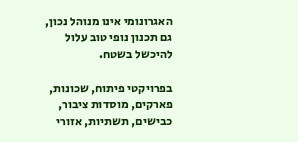האגרונומי אינו מנוהל נכון, גם תכנון נופי טוב עלול להיכשל בשטח.

בפרויקטי פיתוח, שכונות, פארקים, מוסדות ציבור, כבישים, תשתיות, אזורי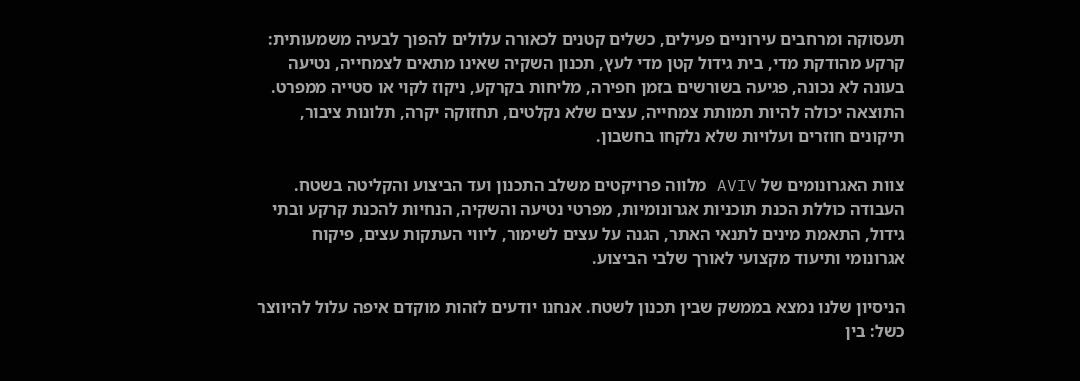תעסוקה ומרחבים עירוניים פעילים, כשלים קטנים לכאורה עלולים להפוך לבעיה משמעותית: קרקע מהודקת מדי, בית גידול קטן מדי לעץ, תכנון השקיה שאינו מתאים לצמחייה, נטיעה בעונה לא נכונה, פגיעה בשורשים בזמן חפירה, מליחות בקרקע, ניקוז לקוי או סטייה ממפרט. התוצאה יכולה להיות תמותת צמחייה, עצים שלא נקלטים, תחזוקה יקרה, תלונות ציבור, תיקונים חוזרים ועלויות שלא נלקחו בחשבון.

צוות האגרונומים של AVIV מלווה פרויקטים משלב התכנון ועד הביצוע והקליטה בשטח. העבודה כוללת הכנת תוכניות אגרונומיות, מפרטי נטיעה והשקיה, הנחיות להכנת קרקע ובתי גידול, התאמת מינים לתנאי האתר, הגנה על עצים לשימור, ליווי העתקות עצים, פיקוח אגרונומי ותיעוד מקצועי לאורך שלבי הביצוע.

הניסיון שלנו נמצא בממשק שבין תכנון לשטח. אנחנו יודעים לזהות מוקדם איפה עלול להיווצר כשל: בין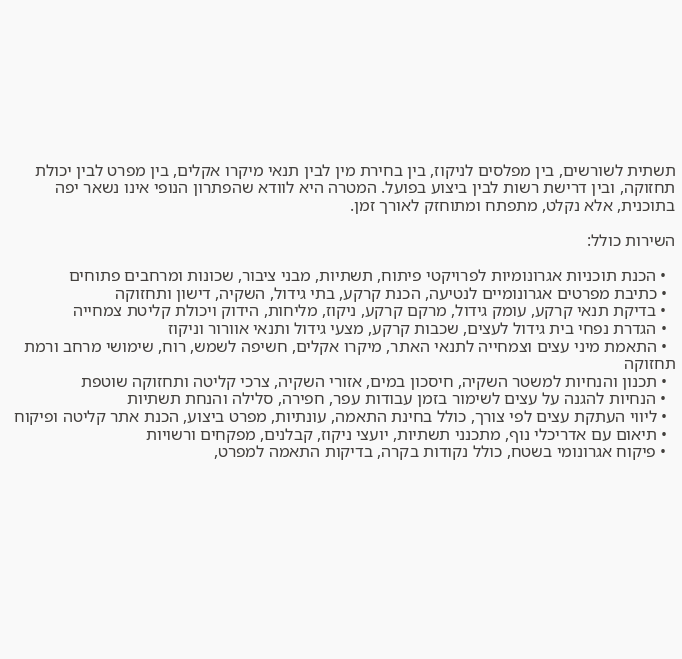תשתית לשורשים, בין מפלסים לניקוז, בין בחירת מין לבין תנאי מיקרו אקלים, בין מפרט לבין יכולת תחזוקה, ובין דרישת רשות לבין ביצוע בפועל. המטרה היא לוודא שהפתרון הנופי אינו נשאר יפה בתוכנית, אלא נקלט, מתפתח ומתוחזק לאורך זמן.

השירות כולל:

  • הכנת תוכניות אגרונומיות לפרויקטי פיתוח, תשתיות, מבני ציבור, שכונות ומרחבים פתוחים
  • כתיבת מפרטים אגרונומיים לנטיעה, הכנת קרקע, בתי גידול, השקיה, דישון ותחזוקה
  • בדיקת תנאי קרקע, עומק גידול, מרקם קרקע, ניקוז, מליחות, הידוק ויכולת קליטת צמחייה
  • הגדרת נפחי בית גידול לעצים, שכבות קרקע, מצעי גידול ותנאי אוורור וניקוז
  • התאמת מיני עצים וצמחייה לתנאי האתר, מיקרו אקלים, חשיפה לשמש, רוח, שימושי מרחב ורמת תחזוקה
  • תכנון והנחיות למשטר השקיה, חיסכון במים, אזורי השקיה, צרכי קליטה ותחזוקה שוטפת
  • הנחיות להגנה על עצים לשימור בזמן עבודות עפר, חפירה, סלילה והנחת תשתיות
  • ליווי העתקת עצים לפי צורך, כולל בחינת התאמה, עונתיות, מפרט ביצוע, הכנת אתר קליטה ופיקוח
  • תיאום עם אדריכלי נוף, מתכנני תשתיות, יועצי ניקוז, קבלנים, מפקחים ורשויות
  • פיקוח אגרונומי בשטח, כולל נקודות בקרה, בדיקות התאמה למפרט,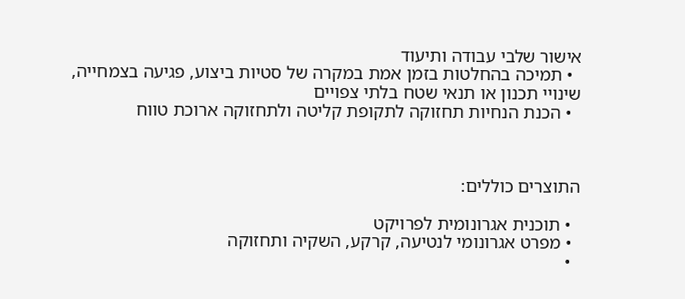אישור שלבי עבודה ותיעוד
  • תמיכה בהחלטות בזמן אמת במקרה של סטיות ביצוע, פגיעה בצמחייה, שינויי תכנון או תנאי שטח בלתי צפויים
  • הכנת הנחיות תחזוקה לתקופת קליטה ולתחזוקה ארוכת טווח



התוצרים כוללים:

  • תוכנית אגרונומית לפרויקט
  • מפרט אגרונומי לנטיעה, קרקע, השקיה ותחזוקה
  •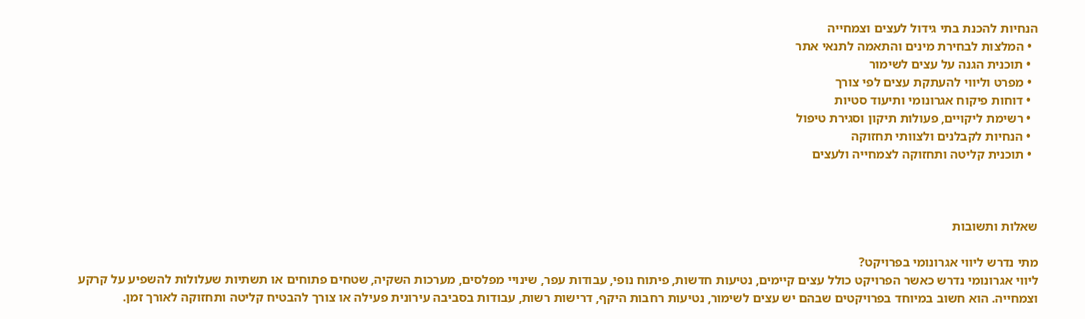הנחיות להכנת בתי גידול לעצים וצמחייה
  • המלצות לבחירת מינים והתאמה לתנאי אתר
  • תוכנית הגנה על עצים לשימור
  • מפרט וליווי להעתקת עצים לפי צורך
  • דוחות פיקוח אגרונומי ותיעוד סטיות
  • רשימת ליקויים, פעולות תיקון וסגירת טיפול
  • הנחיות לקבלנים ולצוותי תחזוקה
  • תוכנית קליטה ותחזוקה לצמחייה ולעצים



שאלות ותשובות

מתי נדרש ליווי אגרונומי בפרויקט?
ליווי אגרונומי נדרש כאשר הפרויקט כולל עצים קיימים, נטיעות חדשות, פיתוח נופי, עבודות עפר, שינויי מפלסים, מערכות השקיה, שטחים פתוחים או תשתיות שעלולות להשפיע על קרקע וצמחייה. הוא חשוב במיוחד בפרויקטים שבהם יש עצים לשימור, נטיעות רחבות היקף, דרישות רשות, עבודות בסביבה עירונית פעילה או צורך להבטיח קליטה ותחזוקה לאורך זמן.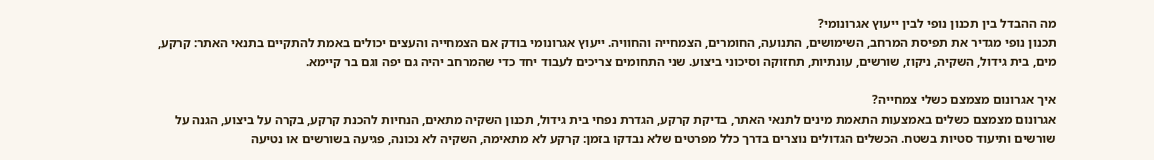מה ההבדל בין תכנון נופי לבין ייעוץ אגרונומי?
תכנון נופי מגדיר את תפיסת המרחב, השימושים, התנועה, החומרים, הצמחייה והחוויה. ייעוץ אגרונומי בודק אם הצמחייה והעצים יכולים באמת להתקיים בתנאי האתר: קרקע, מים, בית גידול, השקיה, ניקוז, שורשים, עונתיות, תחזוקה וסיכוני ביצוע. שני התחומים צריכים לעבוד יחד כדי שהמרחב יהיה גם יפה וגם בר קיימא.

איך אגרונום מצמצם כשלי צמחייה?
אגרונום מצמצם כשלים באמצעות התאמת מינים לתנאי האתר, בדיקת קרקע, הגדרת נפחי בית גידול, תכנון השקיה מתאים, הנחיות להכנת קרקע, בקרה על ביצוע, הגנה על שורשים ותיעוד סטיות בשטח. הכשלים הגדולים נוצרים בדרך כלל מפרטים שלא נבדקו בזמן: קרקע לא מתאימה, השקיה לא נכונה, פגיעה בשורשים או נטיעה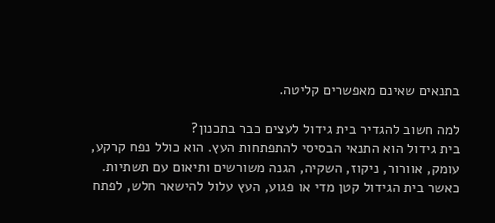בתנאים שאינם מאפשרים קליטה.

למה חשוב להגדיר בית גידול לעצים כבר בתכנון?
בית גידול הוא התנאי הבסיסי להתפתחות העץ. הוא כולל נפח קרקע, עומק, אוורור, ניקוז, השקיה, הגנה משורשים ותיאום עם תשתיות. כאשר בית הגידול קטן מדי או פגוע, העץ עלול להישאר חלש, לפתח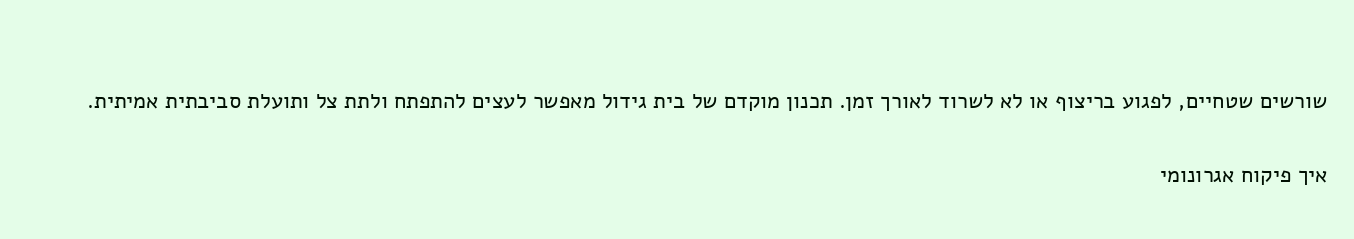שורשים שטחיים, לפגוע בריצוף או לא לשרוד לאורך זמן. תכנון מוקדם של בית גידול מאפשר לעצים להתפתח ולתת צל ותועלת סביבתית אמיתית.

איך פיקוח אגרונומי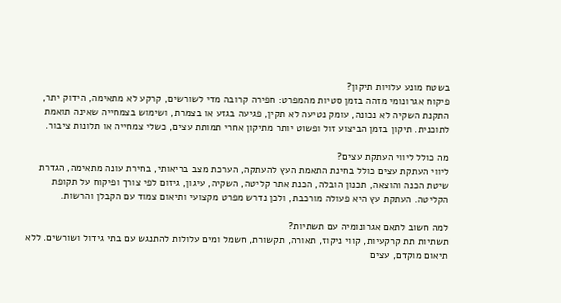בשטח מונע עלויות תיקון?
פיקוח אגרונומי מזהה בזמן סטיות מהמפרט: חפירה קרובה מדי לשורשים, קרקע לא מתאימה, הידוק יתר, התקנת השקיה לא נכונה, עומק נטיעה לא תקין, פגיעה בגזע או בצמרת, ושימוש בצמחייה שאינה תואמת לתוכנית. תיקון בזמן הביצוע זול ופשוט יותר מתיקון אחרי תמותת עצים, כשלי צמחייה או תלונות ציבור.

מה כולל ליווי העתקת עצים?
ליווי העתקת עצים כולל בחינת התאמת העץ להעתקה, הערכת מצב בריאותי, בחירת עונה מתאימה, הגדרת שיטת הכנה והוצאה, תכנון הובלה, הכנת אתר קליטה, השקיה, עיגון, גיזום לפי צורך ופיקוח על תקופת הקליטה. העתקת עץ היא פעולה מורכבת, ולכן נדרש מפרט מקצועי ותיאום צמוד עם הקבלן והרשות.

למה חשוב לתאם אגרונומיה עם תשתיות?
תשתיות תת קרקעיות, קווי ניקוז, תאורה, תקשורת, חשמל ומים עלולות להתנגש עם בתי גידול ושורשים. ללא תיאום מוקדם, עצים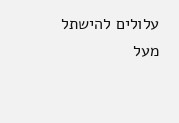עלולים להישתל מעל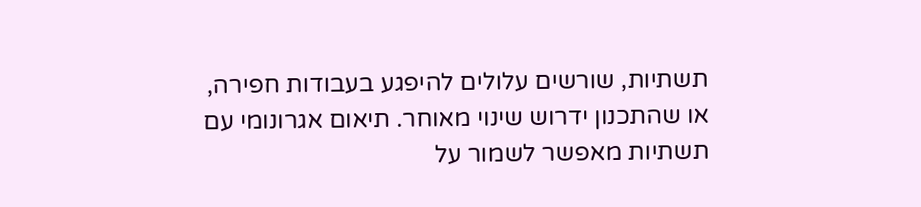תשתיות, שורשים עלולים להיפגע בעבודות חפירה, או שהתכנון ידרוש שינוי מאוחר. תיאום אגרונומי עם תשתיות מאפשר לשמור על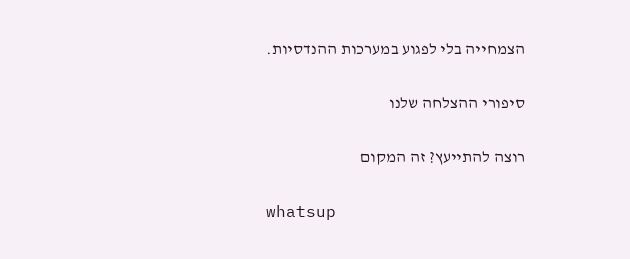הצמחייה בלי לפגוע במערכות ההנדסיות.

סיפורי ההצלחה שלנו

רוצה להתייעץ? זה המקום

whatsup